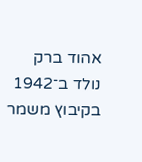אהוד ברק נולד ב־1942 בקיבוץ משמר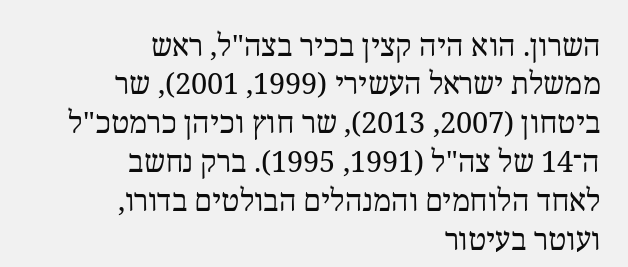השרון. הוא היה קצין בכיר בצה"ל, ראש ממשלת ישראל העשירי (1999, 2001), שר ביטחון (2007, 2013), שר חוץ וכיהן כרמטכ"ל ה־14 של צה"ל (1991, 1995). ברק נחשב לאחד הלוחמים והמנהלים הבולטים בדורו, ועוטר בעיטור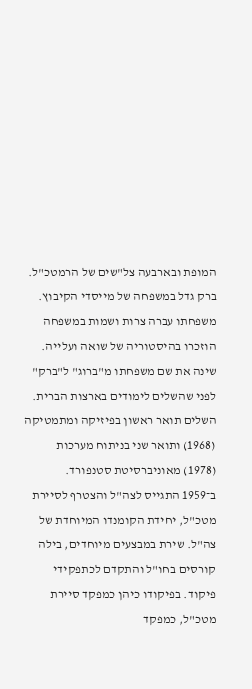המופת ובארבעה צל"שים של הרמטכ"ל.
ברק גדל במשפחה של מייסדי הקיבוץ. משפחתו עברה צרות ושמות במשפחה הוזכרו בהיסטוריה של שואה ועלייה. שינה את שם משפחתו מ"ברוג" ל"ברק" לפני שהשלים לימודים בארצות הברית. השלים תואר ראשון בפיזיקה ומתמטיקה (1968) ותואר שני בניתוח מערכות (1978) מאוניברסיטת סטנפורד.
ב־1959 התגייס לצה"ל והצטרף לסיירת מטכ"ל, יחידת הקומנדו המיוחדת של צה"ל. שירת במבצעים מיוחדים, בילה קורסים בחו"ל והתקדם לכתפקידי פיקוד. בפיקודו כיהן כמפקד סיירת מטכ"ל, כמפקד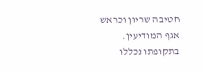חטיבה שריון וכראש אגף המודיעין. בתקופתו נכללו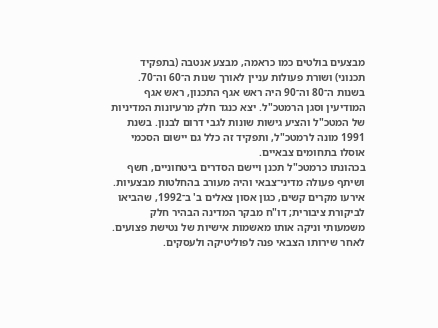מבצעים בולטים כמו כראמה, מבצע אנטבה (בתפקיד תכנוני) ושורת פעולות עניין לאורך שנות ה־60 וה־70.
בשנות ה־80 וה־90 היה ראש אגף התכנון, ראש אגף המודיעין וסגן הרמטכ"ל. יצא כנגד חלק מרעיונות המדיניות של המטכ"ל והציע גישות שונות לגבי דרום לבנון. בשנת 1991 מונה לרמטכ"ל, ותפקיד זה כלל גם יישום הסכמי אוסלו בתחומים צבאיים.
בכהונתו כרמטכ"ל תכנן ויישם הסדרים ביטחוניים, חשף ושיתף פעולה מדיני־צבאי והיה מעורב בהחלטות מבצעיות. אירעו מקרים קשים, כגון אסון צאלים ב' ב־1992, שהביאו לביקורת ציבורית; דו"ח מבקר המדינה הבהיר חלק משמעותי וניקה אותו מאשמות אישיות של נטישת פצועים.
לאחר שירותו הצבאי פנה לפוליטיקה ולעסקים.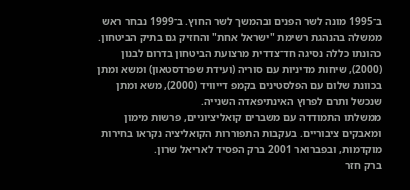ב־1995 מונה לשר הפנים ובהמשך לשר החוץ. ב־1999 נבחר ראש ממשלה בהנהגת רשימת "ישראל אחת" והחזיק גם בתיק הביטחון. כהונתו כללה נסיגה חד־צדדית מרצועת הביטחון בדרום לבנון (2000), שיחות מדיניות עם סוריה (ועידת שפרדסטאון) ומשא ומתן בכוונת שלום עם הפלסטינים בקמפ דייוויד (2000), משא ומתן שנכשל ותרם לפרוץ האינתיפאדה השנייה.
ממשלתו התמודדה עם משברים קואליציוניים, פרשות מימון ומאבקים ציבוריים. בעקבות התפוררות הקואליציה נקראו בחירות מוקדמות, ובפברואר 2001 ברק הפסיד לאריאל שרון.
ברק חזר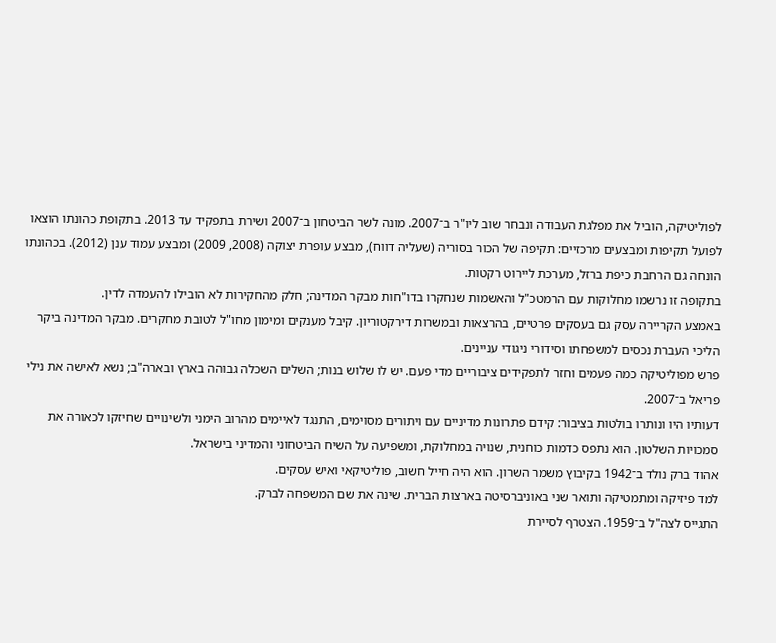לפוליטיקה, הוביל את מפלגת העבודה ונבחר שוב ליו"ר ב־2007. מונה לשר הביטחון ב־2007 ושירת בתפקיד עד 2013. בתקופת כהונתו הוצאו לפועל תקיפות ומבצעים מרכזיים: תקיפה של הכור בסוריה (שעליה דווח), מבצע עופרת יצוקה (2008, 2009) ומבצע עמוד ענן (2012). בכהונתו הונחה גם הרחבת כיפת ברזל, מערכת ליירוט רקטות.
בתקופה זו נרשמו מחלוקות עם הרמטכ"ל והאשמות שנחקרו בדו"חות מבקר המדינה; חלק מהחקירות לא הובילו להעמדה לדין.
באמצע הקריירה עסק גם בעסקים פרטיים, בהרצאות ובמשרות דירקטוריון. קיבל מענקים ומימון מחו"ל לטובת מחקרים. מבקר המדינה ביקר הליכי העברת נכסים למשפחתו וסידורי ניגודי עניינים.
פרש מפוליטיקה כמה פעמים וחזר לתפקידים ציבוריים מדי פעם. יש לו שלוש בנות; השלים השכלה גבוהה בארץ ובארה"ב; נשא לאישה את נילי פריאל ב־2007.
דעותיו היו ונותרו בולטות בציבור: קידם פתרונות מדיניים עם ויתורים מסוימים, התנגד לאיימים מהרוב הימני ולשינויים שחיזקו לכאורה את סמכויות השלטון. הוא נתפס כדמות כוחנית, שנויה במחלוקת, ומשפיעה על השיח הביטחוני והמדיני בישראל.
אהוד ברק נולד ב־1942 בקיבוץ משמר השרון. הוא היה חייל חשוב, פוליטיקאי ואיש עסקים.
למד פיזיקה ומתמטיקה ותואר שני באוניברסיטה בארצות הברית. שינה את שם המשפחה לברק.
התגייס לצה"ל ב־1959. הצטרף לסיירת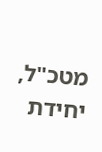מטכ"ל, יחידת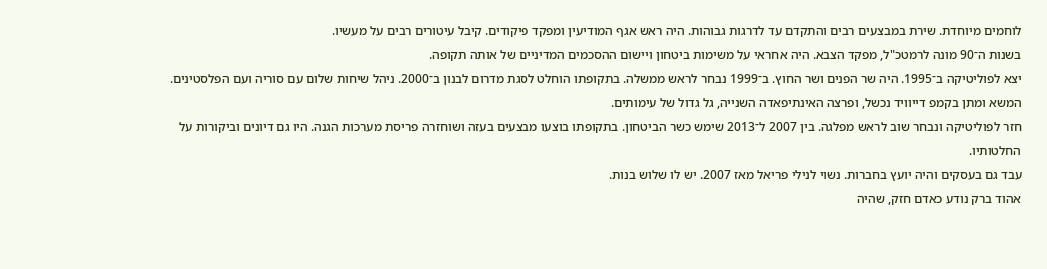לוחמים מיוחדת. שירת במבצעים רבים והתקדם עד לדרגות גבוהות. היה ראש אגף המודיעין ומפקד פיקודים. קיבל עיטורים רבים על מעשיו.
בשנות ה־90 מונה לרמטכ"ל, מפקד הצבא. היה אחראי על משימות ביטחון ויישום ההסכמים המדיניים של אותה תקופה.
יצא לפוליטיקה ב־1995. היה שר הפנים ושר החוץ. ב־1999 נבחר לראש ממשלה. בתקופתו הוחלט לסגת מדרום לבנון ב־2000. ניהל שיחות שלום עם סוריה ועם הפלסטינים. המשא ומתן בקמפ דייוויד נכשל, ופרצה האינתיפאדה השנייה, גל גדול של עימותים.
חזר לפוליטיקה ונבחר שוב לראש מפלגה. בין 2007 ל־2013 שימש כשר הביטחון. בתקופתו בוצעו מבצעים בעזה ושוחזרה פריסת מערכות הגנה. היו גם דיונים וביקורות על החלטותיו.
עבד גם בעסקים והיה יועץ בחברות. נשוי לנילי פריאל מאז 2007. יש לו שלוש בנות.
אהוד ברק נודע כאדם חזק, שהיה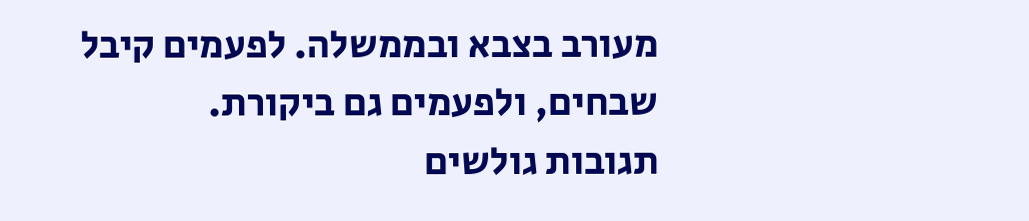מעורב בצבא ובממשלה. לפעמים קיבל שבחים, ולפעמים גם ביקורת.
תגובות גולשים